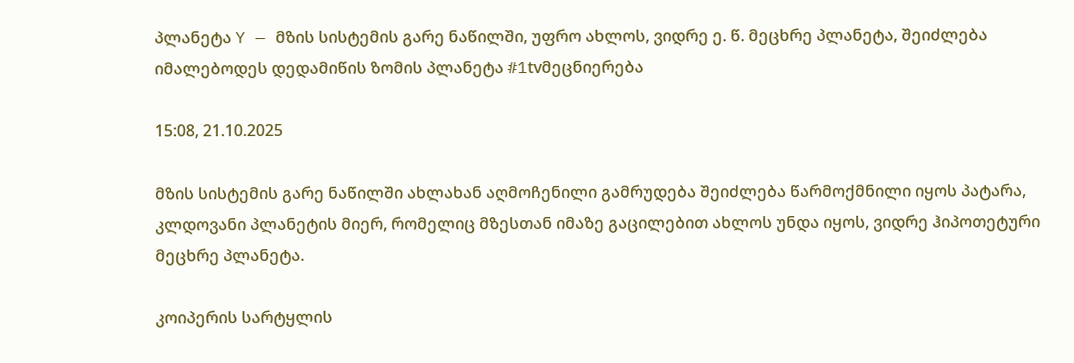პლანეტა Y — მზის სისტემის გარე ნაწილში, უფრო ახლოს, ვიდრე ე. წ. მეცხრე პლანეტა, შეიძლება იმალებოდეს დედამიწის ზომის პლანეტა #1tvმეცნიერება

15:08, 21.10.2025

მზის სისტემის გარე ნაწილში ახლახან აღმოჩენილი გამრუდება შეიძლება წარმოქმნილი იყოს პატარა, კლდოვანი პლანეტის მიერ, რომელიც მზესთან იმაზე გაცილებით ახლოს უნდა იყოს, ვიდრე ჰიპოთეტური მეცხრე პლანეტა.

კოიპერის სარტყლის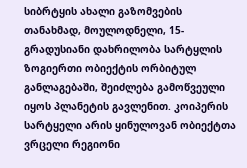სიბრტყის ახალი გაზომვების თანახმად, მოულოდნელი, 15-გრადუსიანი დახრილობა სარტყლის ზოგიერთი ობიექტის ორბიტულ განლაგებაში, შეიძლება გამოწვეული იყოს პლანეტის გავლენით. კოიპერის სარტყელი არის ყინულოვან ობიექტთა ვრცელი რეგიონი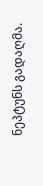ნეპტუნს გადაღმა.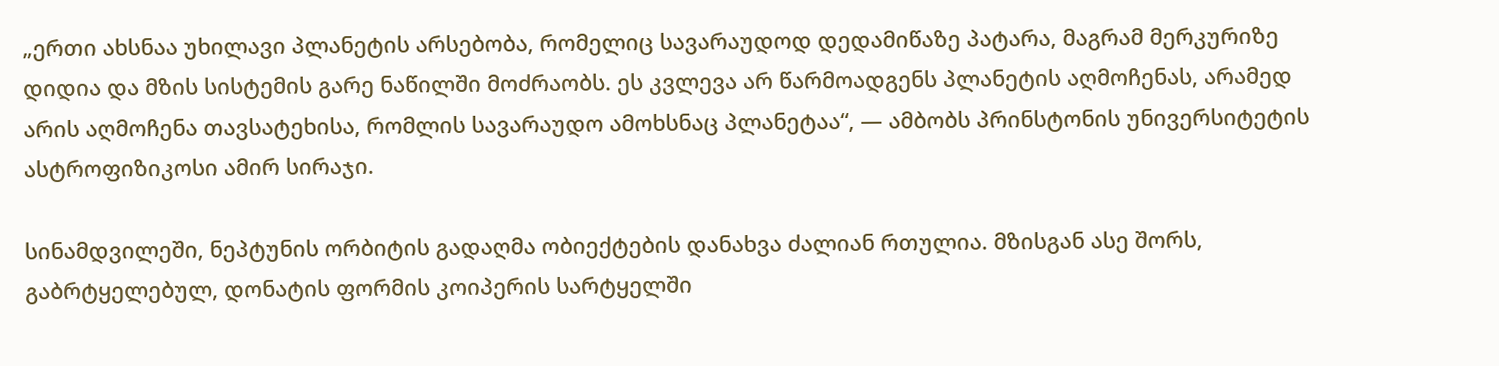„ერთი ახსნაა უხილავი პლანეტის არსებობა, რომელიც სავარაუდოდ დედამიწაზე პატარა, მაგრამ მერკურიზე დიდია და მზის სისტემის გარე ნაწილში მოძრაობს. ეს კვლევა არ წარმოადგენს პლანეტის აღმოჩენას, არამედ არის აღმოჩენა თავსატეხისა, რომლის სავარაუდო ამოხსნაც პლანეტაა“, — ამბობს პრინსტონის უნივერსიტეტის ასტროფიზიკოსი ამირ სირაჯი.

სინამდვილეში, ნეპტუნის ორბიტის გადაღმა ობიექტების დანახვა ძალიან რთულია. მზისგან ასე შორს, გაბრტყელებულ, დონატის ფორმის კოიპერის სარტყელში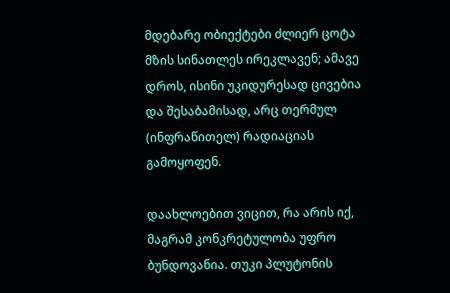მდებარე ობიექტები ძლიერ ცოტა მზის სინათლეს ირეკლავენ; ამავე დროს, ისინი უკიდურესად ცივებია და შესაბამისად, არც თერმულ (ინფრაწითელ) რადიაციას გამოყოფენ.

დაახლოებით ვიცით, რა არის იქ, მაგრამ კონკრეტულობა უფრო ბუნდოვანია. თუკი პლუტონის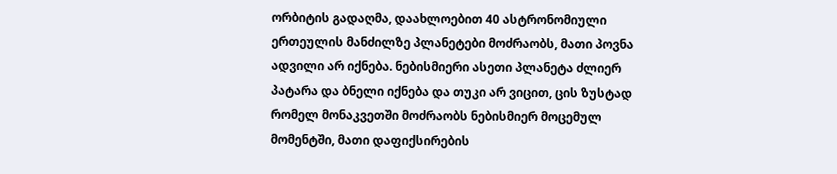ორბიტის გადაღმა, დაახლოებით 40 ასტრონომიული ერთეულის მანძილზე პლანეტები მოძრაობს, მათი პოვნა ადვილი არ იქნება. ნებისმიერი ასეთი პლანეტა ძლიერ პატარა და ბნელი იქნება და თუკი არ ვიცით, ცის ზუსტად რომელ მონაკვეთში მოძრაობს ნებისმიერ მოცემულ მომენტში, მათი დაფიქსირების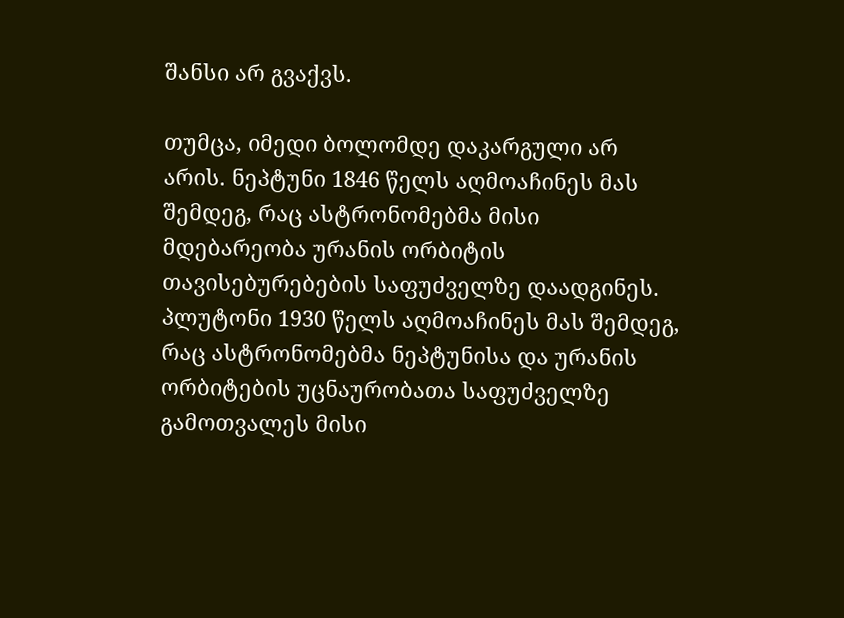შანსი არ გვაქვს.

თუმცა, იმედი ბოლომდე დაკარგული არ არის. ნეპტუნი 1846 წელს აღმოაჩინეს მას შემდეგ, რაც ასტრონომებმა მისი მდებარეობა ურანის ორბიტის თავისებურებების საფუძველზე დაადგინეს. პლუტონი 1930 წელს აღმოაჩინეს მას შემდეგ, რაც ასტრონომებმა ნეპტუნისა და ურანის ორბიტების უცნაურობათა საფუძველზე გამოთვალეს მისი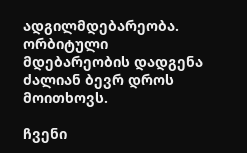ადგილმდებარეობა. ორბიტული მდებარეობის დადგენა ძალიან ბევრ დროს მოითხოვს.

ჩვენი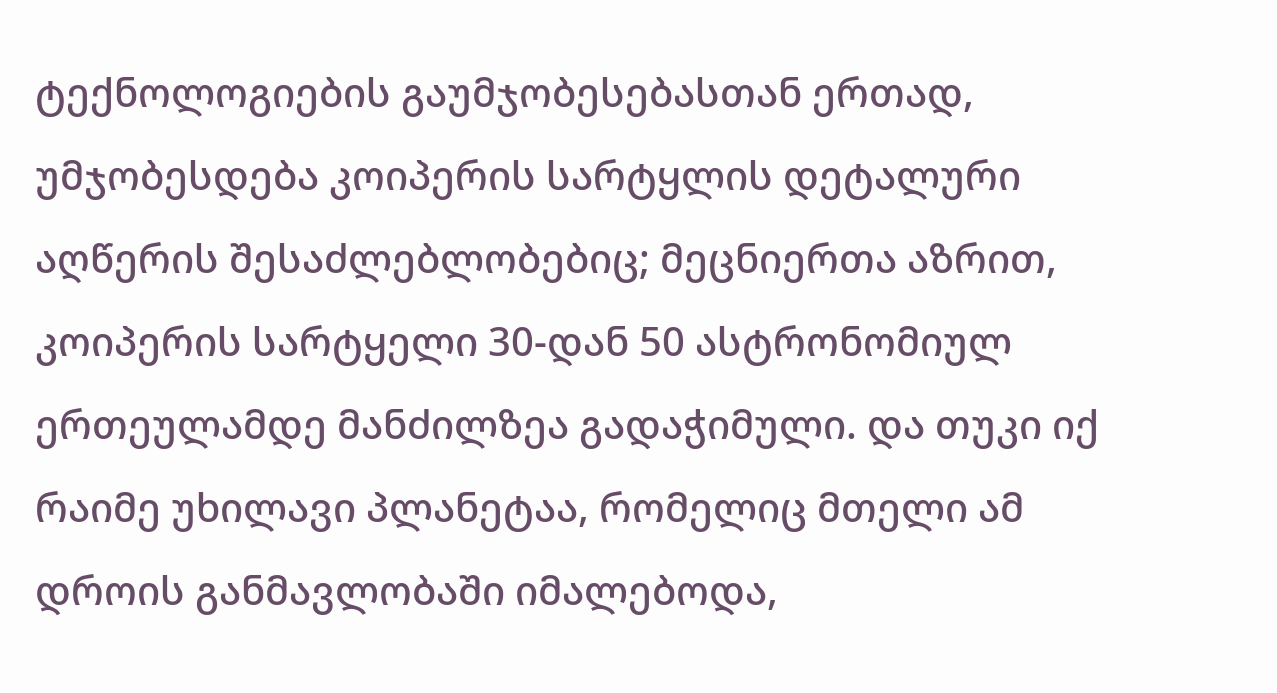ტექნოლოგიების გაუმჯობესებასთან ერთად, უმჯობესდება კოიპერის სარტყლის დეტალური აღწერის შესაძლებლობებიც; მეცნიერთა აზრით, კოიპერის სარტყელი 30-დან 50 ასტრონომიულ ერთეულამდე მანძილზეა გადაჭიმული. და თუკი იქ რაიმე უხილავი პლანეტაა, რომელიც მთელი ამ დროის განმავლობაში იმალებოდა,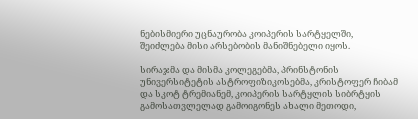ნებისმიერი უცნაურობა კოიპერის სარტყელში, შეიძლება მისი არსებობის მანიშნებელი იყოს.

სირაჯმა და მისმა კოლეგებმა, პრინსტონის უნივერსიტეტის ასტროფიზიკოსებმა, კრისტოფერ ჩიბამ და სკოტ ტრემიანემ, კოიპერის სარტყლის სიბრტყის გამოსათვლელად გამოიგონეს ახალი მეთოდი,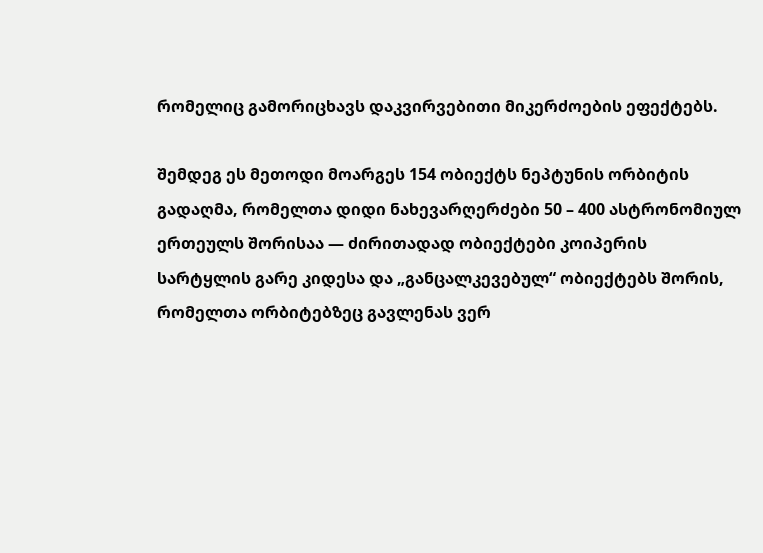რომელიც გამორიცხავს დაკვირვებითი მიკერძოების ეფექტებს.

შემდეგ ეს მეთოდი მოარგეს 154 ობიექტს ნეპტუნის ორბიტის გადაღმა, რომელთა დიდი ნახევარღერძები 50 – 400 ასტრონომიულ ერთეულს შორისაა — ძირითადად ობიექტები კოიპერის სარტყლის გარე კიდესა და „განცალკევებულ“ ობიექტებს შორის, რომელთა ორბიტებზეც გავლენას ვერ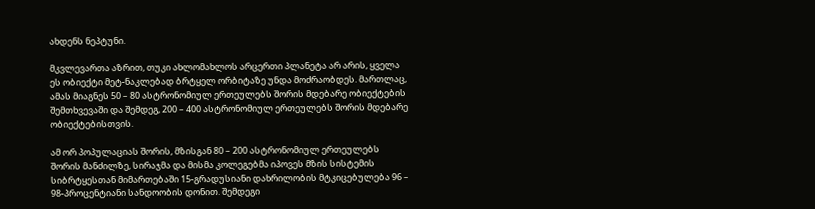ახდენს ნეპტუნი.

მკვლევართა აზრით, თუკი ახლომახლოს არცერთი პლანეტა არ არის, ყველა ეს ობიექტი მეტ-ნაკლებად ბრტყელ ორბიტაზე უნდა მოძრაობდეს. მართლაც, ამას მიაგნეს 50 – 80 ასტრონომიულ ერთეულებს შორის მდებარე ობიექტების შემთხვევაში და შემდეგ, 200 – 400 ასტრონომიულ ერთეულებს შორის მდებარე ობიექტებისთვის.

ამ ორ პოპულაციას შორის, მზისგან 80 – 200 ასტრონომიულ ერთეულებს შორის მანძილზე, სირაჯმა და მისმა კოლეგებმა იპოვეს მზის სისტემის სიბრტყესთან მიმართებაში 15-გრადუსიანი დახრილობის მტკიცებულება 96 – 98-პროცენტიანი სანდოობის დონით. შემდეგი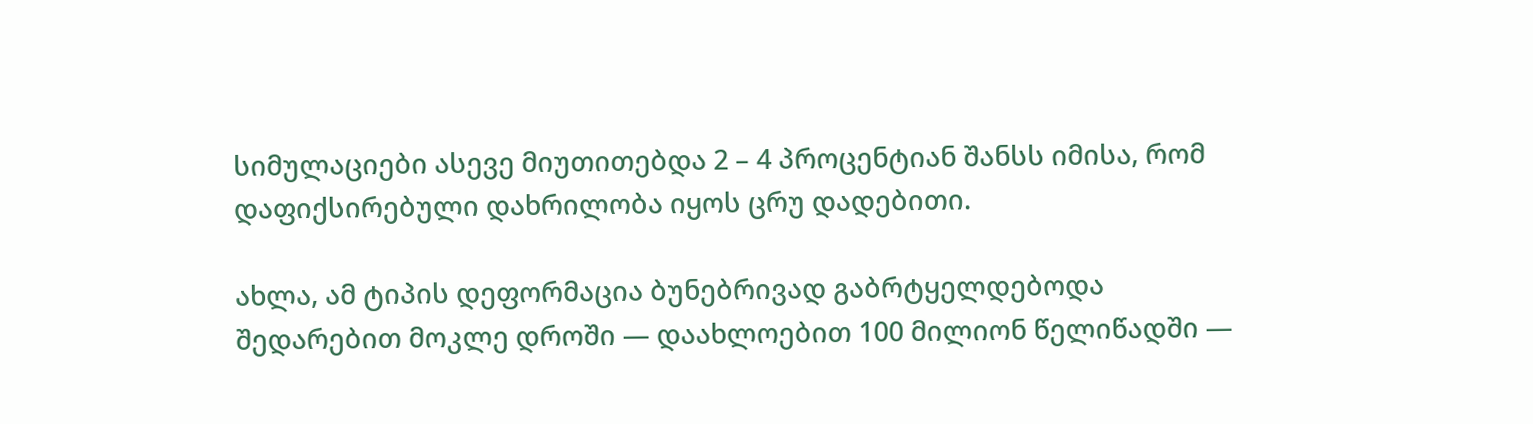სიმულაციები ასევე მიუთითებდა 2 – 4 პროცენტიან შანსს იმისა, რომ დაფიქსირებული დახრილობა იყოს ცრუ დადებითი.

ახლა, ამ ტიპის დეფორმაცია ბუნებრივად გაბრტყელდებოდა შედარებით მოკლე დროში — დაახლოებით 100 მილიონ წელიწადში —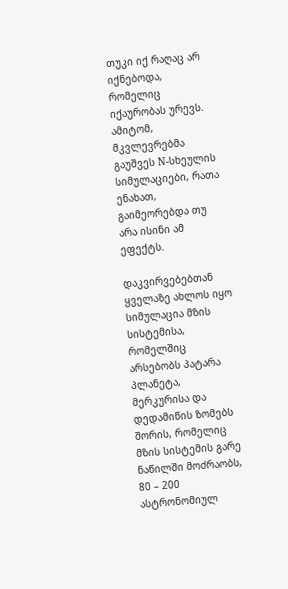თუკი იქ რაღაც არ იქნებოდა, რომელიც იქაურობას ურევს. ამიტომ, მკვლევრებმა გაუშვეს N-სხეულის სიმულაციები, რათა ენახათ, გაიმეორებდა თუ არა ისინი ამ ეფექტს.

დაკვირვებებთან ყველაზე ახლოს იყო სიმულაცია მზის სისტემისა, რომელშიც არსებობს პატარა პლანეტა, მერკურისა და დედამიწის ზომებს შორის, რომელიც მზის სისტემის გარე ნაწილში მოძრაობს, 80 – 200 ასტრონომიულ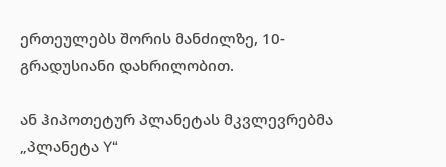ერთეულებს შორის მანძილზე, 10-გრადუსიანი დახრილობით.

ან ჰიპოთეტურ პლანეტას მკვლევრებმა „პლანეტა Y“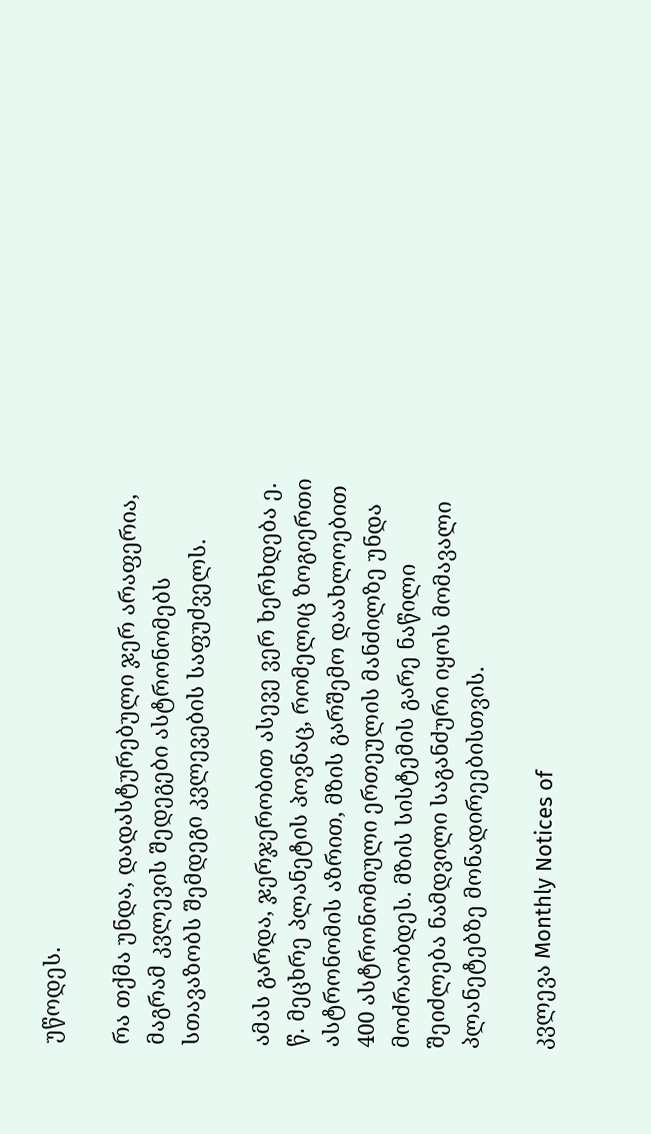უწოდეს.

რა თქმა უნდა, დადასტურებული ჯერ არაფერია, მაგრამ კვლევის შედეგები ასტრონომებს სთავაზობს შემდეგი კვლევების საფუძველს.

ამას გარდა, ჯერჯერობით ასევე ვერ ხერხდება ე. წ. მეცხრე პლანეტის პოვნაც, რომელიც ზოგიერთი ასტრონომის აზრით, მზის გარშემო დაახლოებით 400 ასტრონომიული ერთეულის მანძილზე უნდა მოძრაობდეს. მზის სისტემის გარე ნაწილი შეიძლება ნამდვილი საგანძური იყოს მომავალი პლანეტებზე მონადირეებისთვის.

კვლევა Monthly Notices of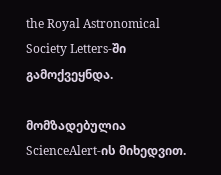the Royal Astronomical Society Letters-ში გამოქვეყნდა.

მომზადებულია ScienceAlert-ის მიხედვით.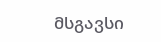მსგავსი